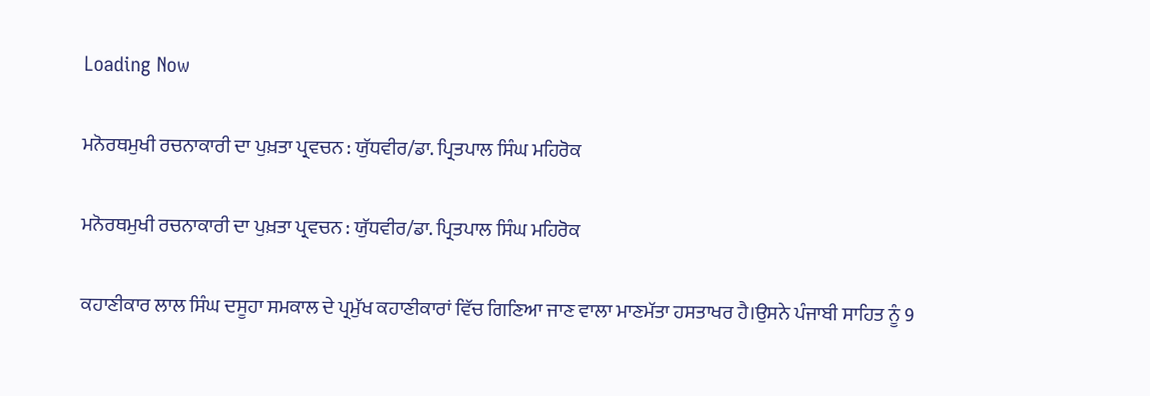Loading Now

ਮਨੋਰਥਮੁਖੀ ਰਚਨਾਕਾਰੀ ਦਾ ਪੁਖ਼ਤਾ ਪ੍ਰਵਚਨ : ਯੁੱਧਵੀਰ/ਡਾ. ਪ੍ਰਿਤਪਾਲ ਸਿੰਘ ਮਹਿਰੋਕ

ਮਨੋਰਥਮੁਖੀ ਰਚਨਾਕਾਰੀ ਦਾ ਪੁਖ਼ਤਾ ਪ੍ਰਵਚਨ : ਯੁੱਧਵੀਰ/ਡਾ. ਪ੍ਰਿਤਪਾਲ ਸਿੰਘ ਮਹਿਰੋਕ

ਕਹਾਣੀਕਾਰ ਲਾਲ ਸਿੰਘ ਦਸੂਹਾ ਸਮਕਾਲ ਦੇ ਪ੍ਰਮੁੱਖ ਕਹਾਣੀਕਾਰਾਂ ਵਿੱਚ ਗਿਣਿਆ ਜਾਣ ਵਾਲਾ ਮਾਣਮੱਤਾ ਹਸਤਾਖਰ ਹੈ।ਉਸਨੇ ਪੰਜਾਬੀ ਸਾਹਿਤ ਨੂੰ 9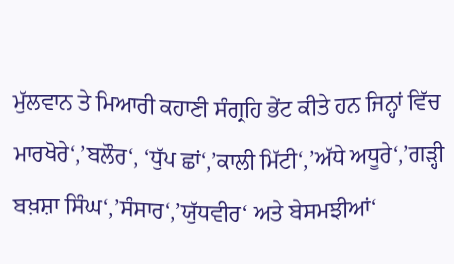ਮੁੱਲਵਾਨ ਤੇ ਮਿਆਰੀ ਕਹਾਣੀ ਸੰਗ੍ਰਹਿ ਭੇਂਟ ਕੀਤੇ ਹਨ ਜਿਨ੍ਹਾਂ ਵਿੱਚ ਮਾਰਖੋਰੇ‘,’ਬਲੌਰ‘, ‘ਧੁੱਪ ਛਾਂ‘,’ਕਾਲੀ ਮਿੱਟੀ‘,’ਅੱਧੇ ਅਧੂਰੇ‘,’ਗੜ੍ਹੀ ਬਖ਼ਸ਼ਾ ਸਿੰਘ‘,’ਸੰਸਾਰ‘,’ਯੁੱਧਵੀਰ‘ ਅਤੇ ਬੇਸਮਝੀਆਂ‘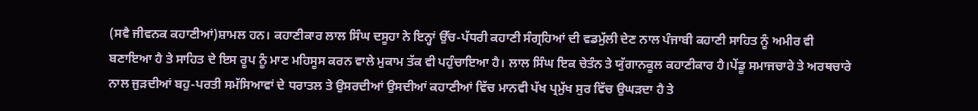(ਸਵੈ ਜੀਵਨਕ ਕਹਾਣੀਆਂ)ਸ਼ਾਮਲ ਹਨ। ਕਹਾਣੀਕਾਰ ਲਾਲ ਸਿੰਘ ਦਸੂਹਾ ਨੇ ਇਨ੍ਹਾਂ ਉੱਚ-ਪੱਧਰੀ ਕਹਾਣੀ ਸੰਗ੍ਰਹਿਆਂ ਦੀ ਵਡਮੁੱਲੀ ਦੇਣ ਨਾਲ ਪੰਜਾਬੀ ਕਹਾਣੀ ਸਾਹਿਤ ਨੂੰ ਅਮੀਰ ਵੀ ਬਣਾਇਆ ਹੈ ਤੇ ਸਾਹਿਤ ਦੇ ਇਸ ਰੂਪ ਨੂੰ ਮਾਣ ਮਹਿਸੂਸ ਕਰਨ ਵਾਲੇ ਮੁਕਾਮ ਤੱਕ ਵੀ ਪਹੁੰਚਾਇਆ ਹੈ। ਲਾਲ ਸਿੰਘ ਇਕ ਚੇਤੰਨ ਤੇ ਯੁੱਗਾਨਕੂਲ ਕਹਾਣੀਕਾਰ ਹੈ।ਪੇਂਡੂ ਸਮਾਜਚਾਰੇ ਤੇ ਅਰਥਚਾਰੇ ਨਾਲ ਜੁੜਦੀਆਂ ਬਹੁ-ਪਰਤੀ ਸਮੱਸਿਆਵਾਂ ਦੇ ਧਰਾਤਲ ਤੇ ਉਸਰਦੀਆਂ ਉਸਦੀਆਂ ਕਹਾਣੀਆਂ ਵਿੱਚ ਮਾਨਵੀ ਪੱਖ ਪ੍ਰਮੁੱਖ ਸੁਰ ਵਿੱਚ ਉਘੜਦਾ ਹੈ ਤੇ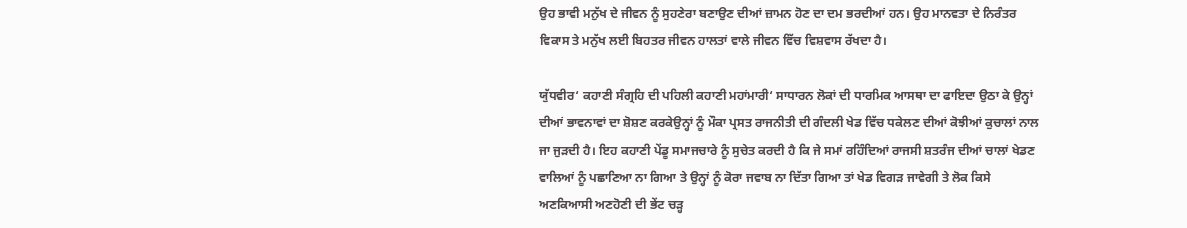ਉਹ ਭਾਵੀ ਮਨੁੱਖ ਦੇ ਜੀਵਨ ਨੂੰ ਸੁਹਣੇਰਾ ਬਣਾਉਣ ਦੀਆਂ ਜ਼ਾਮਨ ਹੋਣ ਦਾ ਦਮ ਭਰਦੀਆਂ ਹਨ। ਉਹ ਮਾਨਵਤਾ ਦੇ ਨਿਰੰਤਰ ਵਿਕਾਸ ਤੇ ਮਨੁੱਖ ਲਈ ਬਿਹਤਰ ਜੀਵਨ ਹਾਲਤਾਂ ਵਾਲੇ ਜੀਵਨ ਵਿੱਚ ਵਿਸ਼ਵਾਸ ਰੱਖਦਾ ਹੈ।

ਯੁੱਧਵੀਰ‘ ਕਹਾਣੀ ਸੰਗ੍ਰਹਿ ਦੀ ਪਹਿਲੀ ਕਹਾਣੀ ਮਹਾਂਮਾਰੀ‘ ਸਾਧਾਰਨ ਲੋਕਾਂ ਦੀ ਧਾਰਮਿਕ ਆਸਥਾ ਦਾ ਫਾਇਦਾ ਉਠਾ ਕੇ ਉਨ੍ਹਾਂ ਦੀਆਂ ਭਾਵਨਾਵਾਂ ਦਾ ਸ਼ੋਸ਼ਣ ਕਰਕੇਉਨ੍ਹਾਂ ਨੂੰ ਮੌਕਾ ਪ੍ਰਸਤ ਰਾਜਨੀਤੀ ਦੀ ਗੰਦਲੀ ਖੇਡ ਵਿੱਚ ਧਕੇਲਣ ਦੀਆਂ ਕੋਝੀਆਂ ਕੁਚਾਲਾਂ ਨਾਲ ਜਾ ਜੁੜਦੀ ਹੈ। ਇਹ ਕਹਾਣੀ ਪੇਂਡੂ ਸਮਾਜਚਾਰੇ ਨੂੰ ਸੁਚੇਤ ਕਰਦੀ ਹੈ ਕਿ ਜੇ ਸਮਾਂ ਰਹਿੰਦਿਆਂ ਰਾਜਸੀ ਸ਼ਤਰੰਜ ਦੀਆਂ ਚਾਲਾਂ ਖੇਡਣ ਵਾਲਿਆਂ ਨੂੰ ਪਛਾਣਿਆ ਨਾ ਗਿਆ ਤੇ ਉਨ੍ਹਾਂ ਨੂੰ ਕੋਰਾ ਜਵਾਬ ਨਾ ਦਿੱਤਾ ਗਿਆ ਤਾਂ ਖੇਡ ਵਿਗੜ ਜਾਵੇਗੀ ਤੇ ਲੋਕ ਕਿਸੇ ਅਣਕਿਆਸੀ ਅਣਹੋਣੀ ਦੀ ਭੇਂਟ ਚੜ੍ਹ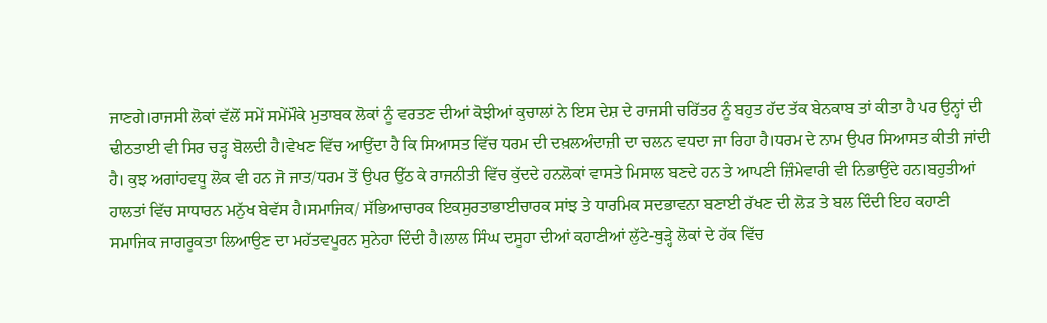ਜਾਣਗੇ।ਰਾਜਸੀ ਲੋਕਾਂ ਵੱਲੋਂ ਸਮੇਂ ਸਮੇਂਮੌਕੇ ਮੁਤਾਬਕ ਲੋਕਾਂ ਨੂੰ ਵਰਤਣ ਦੀਆਂ ਕੋਝੀਆਂ ਕੁਚਾਲਾਂ ਨੇ ਇਸ ਦੇਸ਼ ਦੇ ਰਾਜਸੀ ਚਰਿੱਤਰ ਨੂੰ ਬਹੁਤ ਹੱਦ ਤੱਕ ਬੇਨਕਾਬ ਤਾਂ ਕੀਤਾ ਹੈ ਪਰ ਉਨ੍ਹਾਂ ਦੀ ਢੀਠਤਾਈ ਵੀ ਸਿਰ ਚੜ੍ਹ ਬੋਲਦੀ ਹੈ।ਵੇਖਣ ਵਿੱਚ ਆਉਂਦਾ ਹੈ ਕਿ ਸਿਆਸਤ ਵਿੱਚ ਧਰਮ ਦੀ ਦਖ਼ਲਅੰਦਾਜ਼ੀ ਦਾ ਚਲਨ ਵਧਦਾ ਜਾ ਰਿਹਾ ਹੈ।ਧਰਮ ਦੇ ਨਾਮ ਉਪਰ ਸਿਆਸਤ ਕੀਤੀ ਜਾਂਦੀ ਹੈ। ਕੁਝ ਅਗਾਂਹਵਧੂ ਲੋਕ ਵੀ ਹਨ ਜੋ ਜਾਤ/ਧਰਮ ਤੋਂ ਉਪਰ ਉੱਠ ਕੇ ਰਾਜਨੀਤੀ ਵਿੱਚ ਕੁੱਦਦੇ ਹਨਲੋਕਾਂ ਵਾਸਤੇ ਮਿਸਾਲ ਬਣਦੇ ਹਨ ਤੇ ਆਪਣੀ ਜ਼ਿੰਮੇਵਾਰੀ ਵੀ ਨਿਭਾਉਂਦੇ ਹਨ।ਬਹੁਤੀਆਂ ਹਾਲਤਾਂ ਵਿੱਚ ਸਾਧਾਰਨ ਮਨੁੱਖ ਬੇਵੱਸ ਹੈ।ਸਮਾਜਿਕ/ ਸੱਭਿਆਚਾਰਕ ਇਕਸੁਰਤਾਭਾਈਚਾਰਕ ਸਾਂਝ ਤੇ ਧਾਰਮਿਕ ਸਦਭਾਵਨਾ ਬਣਾਈ ਰੱਖਣ ਦੀ ਲੋੜ ਤੇ ਬਲ ਦਿੰਦੀ ਇਹ ਕਹਾਣੀ ਸਮਾਜਿਕ ਜਾਗਰੂਕਤਾ ਲਿਆਉਣ ਦਾ ਮਹੱਤਵਪੂਰਨ ਸੁਨੇਹਾ ਦਿੰਦੀ ਹੈ।ਲਾਲ ਸਿੰਘ ਦਸੂਹਾ ਦੀਆਂ ਕਹਾਣੀਆਂ ਲੁੱਟੇ-ਥੁੜ੍ਹੇ ਲੋਕਾਂ ਦੇ ਹੱਕ ਵਿੱਚ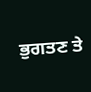ਭੁਗਤਣ ਤੇ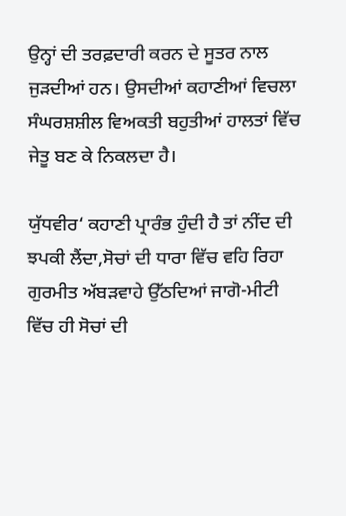ਉਨ੍ਹਾਂ ਦੀ ਤਰਫ਼ਦਾਰੀ ਕਰਨ ਦੇ ਸੂਤਰ ਨਾਲ ਜੁੜਦੀਆਂ ਹਨ। ਉਸਦੀਆਂ ਕਹਾਣੀਆਂ ਵਿਚਲਾ ਸੰਘਰਸ਼ਸ਼ੀਲ ਵਿਅਕਤੀ ਬਹੁਤੀਆਂ ਹਾਲਤਾਂ ਵਿੱਚ ਜੇਤੂ ਬਣ ਕੇ ਨਿਕਲਦਾ ਹੈ।

ਯੁੱਧਵੀਰ‘ ਕਹਾਣੀ ਪ੍ਰਾਰੰਭ ਹੁੰਦੀ ਹੈ ਤਾਂ ਨੀਂਦ ਦੀ ਝਪਕੀ ਲੈਂਦਾ,ਸੋਚਾਂ ਦੀ ਧਾਰਾ ਵਿੱਚ ਵਹਿ ਰਿਹਾ ਗੁਰਮੀਤ ਅੱਬੜਵਾਹੇ ਉੱਠਦਿਆਂ ਜਾਗੋ-ਮੀਟੀ ਵਿੱਚ ਹੀ ਸੋਚਾਂ ਦੀ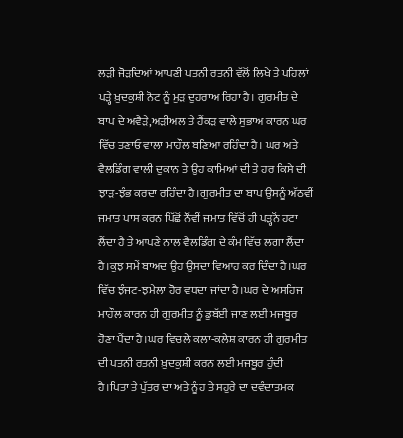ਲੜੀ ਜੋੜਦਿਆਂ ਆਪਣੀ ਪਤਨੀ ਰਤਨੀ ਵੱਲੋਂ ਲਿਖੇ ਤੇ ਪਹਿਲਾਂ ਪੜ੍ਹੇ ਖ਼ੁਦਕੁਸ਼ੀ ਨੋਟ ਨੂੰ ਮੁੜ ਦੁਹਰਾਅ ਰਿਹਾ ਹੈ। ਗੁਰਮੀਤ ਦੇ ਬਾਪ ਦੇ ਅਵੈੜੇ,ਅੜੀਅਲ ਤੇ ਹੈਂਕੜ ਵਾਲੇ ਸੁਭਾਅ ਕਾਰਨ ਘਰ ਵਿੱਚ ਤਣਾਓ ਵਾਲਾ ਮਾਹੌਲ ਬਣਿਆ ਰਹਿੰਦਾ ਹੈ। ਘਰ ਅਤੇ ਵੈਲਡਿੰਗ ਵਾਲੀ ਦੁਕਾਨ ਤੇ ਉਹ ਕਾਮਿਆਂ ਦੀ ਤੇ ਹਰ ਕਿਸੇ ਦੀ ਝਾੜ-ਝੰਭ ਕਰਦਾ ਰਹਿੰਦਾ ਹੈ।ਗੁਰਮੀਤ ਦਾ ਬਾਪ ਉਸਨੂੰ ਅੱਠਵੀਂ ਜਮਾਤ ਪਾਸ ਕਰਨ ਪਿੱਛੋਂ ਨੌਂਵੀਂ ਜਮਾਤ ਵਿੱਚੋਂ ਹੀ ਪੜ੍ਹਨੋਂ ਹਟਾ ਲੈਂਦਾ ਹੈ ਤੇ ਆਪਣੇ ਨਾਲ ਵੈਲਡਿੰਗ ਦੇ ਕੰਮ ਵਿੱਚ ਲਗਾ ਲੈਂਦਾ ਹੈ।ਕੁਝ ਸਮੇਂ ਬਾਅਦ ਉਹ ਉਸਦਾ ਵਿਆਹ ਕਰ ਦਿੰਦਾ ਹੈ।ਘਰ ਵਿੱਚ ਝੰਜਟ-ਝਮੇਲਾ ਹੋਰ ਵਧਦਾ ਜਾਂਦਾ ਹੈ।ਘਰ ਦੇ ਅਸਹਿਜ ਮਾਹੌਲ ਕਾਰਨ ਹੀ ਗੁਰਮੀਤ ਨੂੰ ਡੁਬੱਈ ਜਾਣ ਲਈ ਮਜਬੂਰ ਹੋਣਾ ਪੈਂਦਾ ਹੈ।ਘਰ ਵਿਚਲੇ ਕਲਾ-ਕਲੇਸ਼ ਕਾਰਨ ਹੀ ਗੁਰਮੀਤ ਦੀ ਪਤਨੀ ਰਤਨੀ ਖ਼ੁਦਕੁਸ਼ੀ ਕਰਨ ਲਈ ਮਜਬੂਰ ਹੁੰਦੀ ਹੈ।ਪਿਤਾ ਤੇ ਪੁੱਤਰ ਦਾ ਅਤੇ ਨੂੰਹ ਤੇ ਸਹੁਰੇ ਦਾ ਦਵੰਦਾਤਮਕ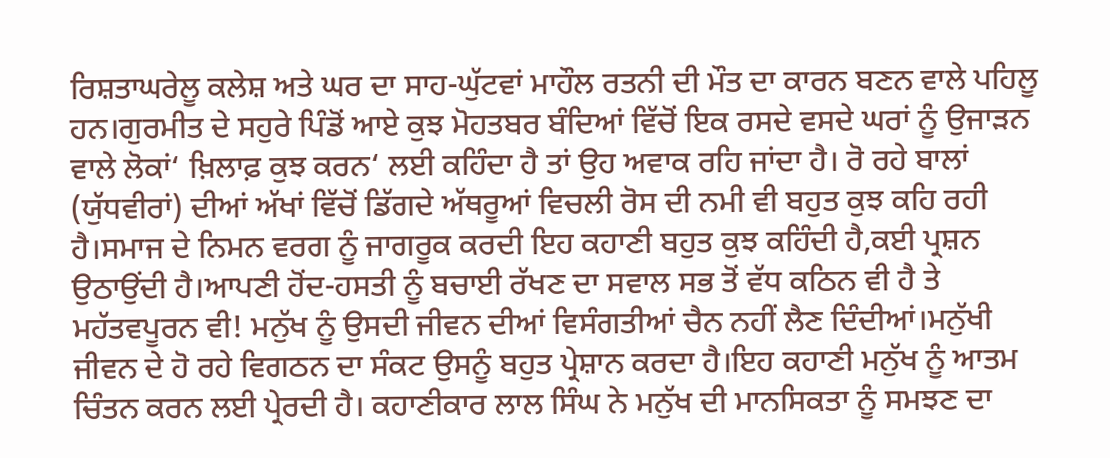ਰਿਸ਼ਤਾਘਰੇਲੂ ਕਲੇਸ਼ ਅਤੇ ਘਰ ਦਾ ਸਾਹ-ਘੁੱਟਵਾਂ ਮਾਹੌਲ ਰਤਨੀ ਦੀ ਮੌਤ ਦਾ ਕਾਰਨ ਬਣਨ ਵਾਲੇ ਪਹਿਲੂ ਹਨ।ਗੁਰਮੀਤ ਦੇ ਸਹੁਰੇ ਪਿੰਡੋਂ ਆਏ ਕੁਝ ਮੋਹਤਬਰ ਬੰਦਿਆਂ ਵਿੱਚੋਂ ਇਕ ਰਸਦੇ ਵਸਦੇ ਘਰਾਂ ਨੂੰ ਉਜਾੜਨ ਵਾਲੇ ਲੋਕਾਂ‘ ਖ਼ਿਲਾਫ਼ ਕੁਝ ਕਰਨ‘ ਲਈ ਕਹਿੰਦਾ ਹੈ ਤਾਂ ਉਹ ਅਵਾਕ ਰਹਿ ਜਾਂਦਾ ਹੈ। ਰੋ ਰਹੇ ਬਾਲਾਂ (ਯੁੱਧਵੀਰਾਂ) ਦੀਆਂ ਅੱਖਾਂ ਵਿੱਚੋਂ ਡਿੱਗਦੇ ਅੱਥਰੂਆਂ ਵਿਚਲੀ ਰੋਸ ਦੀ ਨਮੀ ਵੀ ਬਹੁਤ ਕੁਝ ਕਹਿ ਰਹੀ ਹੈ।ਸਮਾਜ ਦੇ ਨਿਮਨ ਵਰਗ ਨੂੰ ਜਾਗਰੂਕ ਕਰਦੀ ਇਹ ਕਹਾਣੀ ਬਹੁਤ ਕੁਝ ਕਹਿੰਦੀ ਹੈ,ਕਈ ਪ੍ਰਸ਼ਨ ਉਠਾਉਂਦੀ ਹੈ।ਆਪਣੀ ਹੋਂਦ-ਹਸਤੀ ਨੂੰ ਬਚਾਈ ਰੱਖਣ ਦਾ ਸਵਾਲ ਸਭ ਤੋਂ ਵੱਧ ਕਠਿਨ ਵੀ ਹੈ ਤੇ ਮਹੱਤਵਪੂਰਨ ਵੀ! ਮਨੁੱਖ ਨੂੰ ਉਸਦੀ ਜੀਵਨ ਦੀਆਂ ਵਿਸੰਗਤੀਆਂ ਚੈਨ ਨਹੀਂ ਲੈਣ ਦਿੰਦੀਆਂ।ਮਨੁੱਖੀ ਜੀਵਨ ਦੇ ਹੋ ਰਹੇ ਵਿਗਠਨ ਦਾ ਸੰਕਟ ਉਸਨੂੰ ਬਹੁਤ ਪ੍ਰੇਸ਼ਾਨ ਕਰਦਾ ਹੈ।ਇਹ ਕਹਾਣੀ ਮਨੁੱਖ ਨੂੰ ਆਤਮ ਚਿੰਤਨ ਕਰਨ ਲਈ ਪ੍ਰੇਰਦੀ ਹੈ। ਕਹਾਣੀਕਾਰ ਲਾਲ ਸਿੰਘ ਨੇ ਮਨੁੱਖ ਦੀ ਮਾਨਸਿਕਤਾ ਨੂੰ ਸਮਝਣ ਦਾ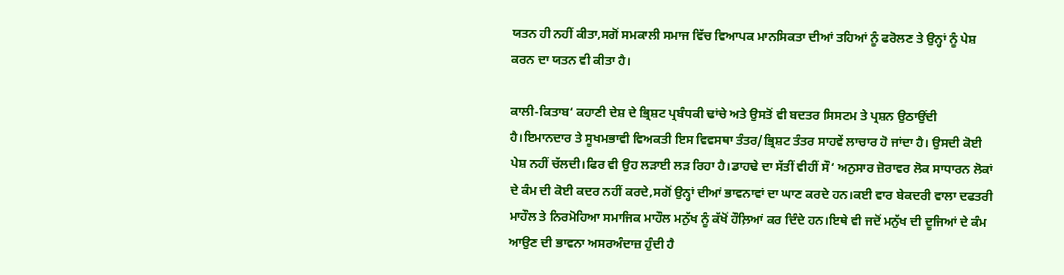ਯਤਨ ਹੀ ਨਹੀਂ ਕੀਤਾ,ਸਗੋਂ ਸਮਕਾਲੀ ਸਮਾਜ ਵਿੱਚ ਵਿਆਪਕ ਮਾਨਸਿਕਤਾ ਦੀਆਂ ਤਹਿਆਂ ਨੂੰ ਫਰੋਲਣ ਤੇ ਉਨ੍ਹਾਂ ਨੂੰ ਪੇਸ਼ ਕਰਨ ਦਾ ਯਤਨ ਵੀ ਕੀਤਾ ਹੈ।

ਕਾਲੀ-ਕਿਤਾਬ‘ ਕਹਾਣੀ ਦੇਸ਼ ਦੇ ਭ੍ਰਿਸ਼ਟ ਪ੍ਰਬੰਧਕੀ ਢਾਂਚੇ ਅਤੇ ਉਸਤੋਂ ਵੀ ਬਦਤਰ ਸਿਸਟਮ ਤੇ ਪ੍ਰਸ਼ਨ ਉਠਾਉਂਦੀ ਹੈ।ਇਮਾਨਦਾਰ ਤੇ ਸੂਖਮਭਾਵੀ ਵਿਅਕਤੀ ਇਸ ਵਿਵਸਥਾ ਤੰਤਰ/ਭ੍ਰਿਸ਼ਟ ਤੰਤਰ ਸਾਹਵੇਂ ਲਾਚਾਰ ਹੋ ਜਾਂਦਾ ਹੈ। ਉਸਦੀ ਕੋਈ ਪੇਸ਼ ਨਹੀਂ ਚੱਲਦੀ।ਫਿਰ ਵੀ ਉਹ ਲੜਾਈ ਲੜ ਰਿਹਾ ਹੈ।ਡਾਹਢੇ ਦਾ ਸੱਤੀਂ ਵੀਹੀਂ ਸੌ‘ ਅਨੁਸਾਰ ਜ਼ੋਰਾਵਰ ਲੋਕ ਸਾਧਾਰਨ ਲੋਕਾਂ ਦੇ ਕੰਮ ਦੀ ਕੋਈ ਕਦਰ ਨਹੀਂ ਕਰਦੇ,ਸਗੋਂ ਉਨ੍ਹਾਂ ਦੀਆਂ ਭਾਵਨਾਵਾਂ ਦਾ ਘਾਣ ਕਰਦੇ ਹਨ।ਕਈ ਵਾਰ ਬੇਕਦਰੀ ਵਾਲਾ ਦਫਤਰੀ ਮਾਹੌਲ ਤੇ ਨਿਰਮੋਹਿਆ ਸਮਾਜਿਕ ਮਾਹੌਲ ਮਨੁੱਖ ਨੂੰ ਕੱਖੋਂ ਹੌਲ਼ਿਆਂ ਕਰ ਦਿੰਦੇ ਹਨ।ਇਥੇ ਵੀ ਜਦੋਂ ਮਨੁੱਖ ਦੀ ਦੂਜਿਆਂ ਦੇ ਕੰਮ ਆਉਣ ਦੀ ਭਾਵਨਾ ਅਸਰਅੰਦਾਜ਼ ਹੁੰਦੀ ਹੈ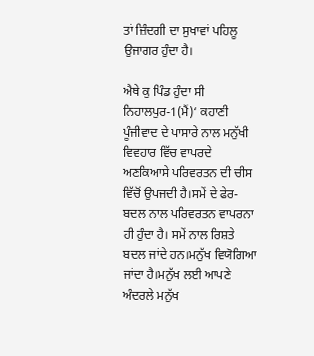ਤਾਂ ਜ਼ਿੰਦਗੀ ਦਾ ਸੁਖਾਵਾਂ ਪਹਿਲੂ ਉਜਾਗਰ ਹੁੰਦਾ ਹੈ।

ਐਥੇ ਕੁ ਪਿੰਡ ਹੁੰਦਾ ਸੀ ਨਿਹਾਲਪੁਰ-1(ਮੈਂ)‘ ਕਹਾਣੀ ਪੂੰਜੀਵਾਦ ਦੇ ਪਾਸਾਰੇ ਨਾਲ ਮਨੁੱਖੀ ਵਿਵਹਾਰ ਵਿੱਚ ਵਾਪਰਦੇ ਅਣਕਿਆਸੇ ਪਰਿਵਰਤਨ ਦੀ ਚੀਸ ਵਿੱਚੋਂ ਉਪਜਦੀ ਹੈ।ਸਮੇਂ ਦੇ ਫੇਰ-ਬਦਲ ਨਾਲ ਪਰਿਵਰਤਨ ਵਾਪਰਨਾ ਹੀ ਹੁੰਦਾ ਹੈ। ਸਮੇਂ ਨਾਲ ਰਿਸ਼ਤੇ ਬਦਲ ਜਾਂਦੇ ਹਨ।ਮਨੁੱਖ ਵਿਯੋਗਿਆ ਜਾਂਦਾ ਹੈ।ਮਨੁੱਖ ਲਈ ਆਪਣੇ ਅੰਦਰਲੇ ਮਨੁੱਖ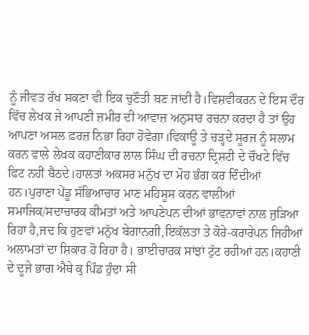ਨੂੰ ਜੀਵਤ ਰੱਖ ਸਕਣਾ ਵੀ ਇਕ ਚੁਣੌਤੀ ਬਣ ਜਾਂਦੀ ਹੈ।ਵਿਸ਼ਵੀਕਰਨ ਦੇ ਇਸ ਦੌਰ ਵਿੱਚ ਲੇਖਕ ਜੇ ਆਪਣੀ ਜ਼ਮੀਰ ਦੀ ਆਵਾਜ਼ ਅਨੁਸਾਰ ਰਚਨਾ ਕਰਦਾ ਹੈ ਤਾਂ ਉਹ ਆਪਣਾ ਅਸਲ ਫ਼ਰਜ਼ ਨਿਭਾ ਰਿਹਾ ਹੋਵੇਗਾ।ਵਿਕਾਊ ਤੇ ਚੜ੍ਹਦੇ ਸੂਰਜ ਨੂੰ ਸਲਾਮ ਕਰਨ ਵਾਲੇ ਲੇਖਕ ਕਹਾਣੀਕਾਰ ਲਾਲ ਸਿੰਘ ਦੀ ਰਚਨਾ ਦ੍ਰਿਸ਼ਟੀ ਦੇ ਚੌਖਟੇ ਵਿੱਚ ਫਿਟ ਨਹੀਂ ਬੈਠਦੇ।ਹਾਲਤਾਂ ਅਕਸਰ ਮਨੁੱਖ ਦਾ ਮੋਹ ਭੰਗ ਕਰ ਦਿੰਦੀਆਂ ਹਨ।ਪੁਰਾਣਾ ਪੇਂਡੂ ਸੱਭਿਆਚਾਰ ਮਾਣ ਮਹਿਸੂਸ ਕਰਨ ਵਾਲੀਆਂ ਸਮਾਜਿਕ/ਸਦਾਚਾਰਕ ਕੀਮਤਾਂ ਅਤੇ ਆਪਣੇਪਨ ਦੀਆਂ ਭਾਵਨਾਵਾਂ ਨਾਲ ਜੁੜਿਆ ਰਿਹਾ ਹੈ,ਜਦ ਕਿ ਹੁਣਵਾਂ ਮਨੁੱਖ ਬੇਗਾਨਗੀ,ਇਕੱਲਤਾ ਤੇ ਕੋਰੇ-ਕਰਾਰੇਪਨ ਜਿਹੀਆਂ ਅਲਾਮਤਾਂ ਦਾ ਸ਼ਿਕਾਰ ਹੋ ਰਿਹਾ ਹੈ। ਭਾਈਚਾਰਕ ਸਾਂਝਾਂ ਟੁੱਟ ਰਹੀਆਂ ਹਨ।ਕਹਾਣੀ ਦੇ ਦੂਜੇ ਭਾਗ ਐਥੇ ਕੁ ਪਿੰਡ ਹੁੰਦਾ ਸੀ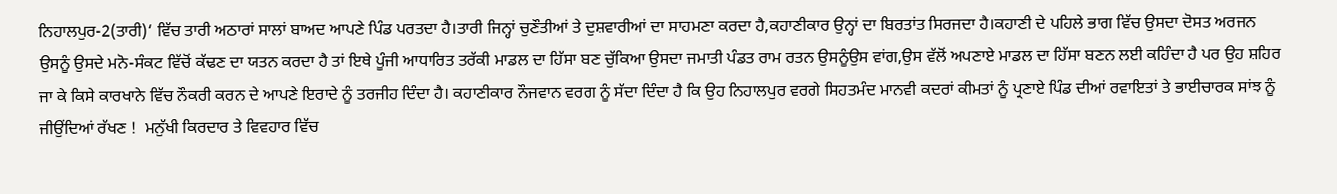ਨਿਹਾਲਪੁਰ-2(ਤਾਰੀ)‘ ਵਿੱਚ ਤਾਰੀ ਅਠਾਰਾਂ ਸਾਲਾਂ ਬਾਅਦ ਆਪਣੇ ਪਿੰਡ ਪਰਤਦਾ ਹੈ।ਤਾਰੀ ਜਿਨ੍ਹਾਂ ਚੁਣੌਤੀਆਂ ਤੇ ਦੁਸ਼ਵਾਰੀਆਂ ਦਾ ਸਾਹਮਣਾ ਕਰਦਾ ਹੈ,ਕਹਾਣੀਕਾਰ ਉਨ੍ਹਾਂ ਦਾ ਬਿਰਤਾਂਤ ਸਿਰਜਦਾ ਹੈ।ਕਹਾਣੀ ਦੇ ਪਹਿਲੇ ਭਾਗ ਵਿੱਚ ਉਸਦਾ ਦੋਸਤ ਅਰਜਨ ਉਸਨੂੰ ਉਸਦੇ ਮਨੋ-ਸੰਕਟ ਵਿੱਚੋਂ ਕੱਢਣ ਦਾ ਯਤਨ ਕਰਦਾ ਹੈ ਤਾਂ ਇਥੇ ਪੂੰਜੀ ਆਧਾਰਿਤ ਤਰੱਕੀ ਮਾਡਲ ਦਾ ਹਿੱਸਾ ਬਣ ਚੁੱਕਿਆ ਉਸਦਾ ਜਮਾਤੀ ਪੰਡਤ ਰਾਮ ਰਤਨ ਉਸਨੂੰਉਸ ਵਾਂਗ,ਉਸ ਵੱਲੋਂ ਅਪਣਾਏ ਮਾਡਲ ਦਾ ਹਿੱਸਾ ਬਣਨ ਲਈ ਕਹਿੰਦਾ ਹੈ ਪਰ ਉਹ ਸ਼ਹਿਰ ਜਾ ਕੇ ਕਿਸੇ ਕਾਰਖਾਨੇ ਵਿੱਚ ਨੌਕਰੀ ਕਰਨ ਦੇ ਆਪਣੇ ਇਰਾਦੇ ਨੂੰ ਤਰਜੀਹ ਦਿੰਦਾ ਹੈ। ਕਹਾਣੀਕਾਰ ਨੌਜਵਾਨ ਵਰਗ ਨੂੰ ਸੱਦਾ ਦਿੰਦਾ ਹੈ ਕਿ ਉਹ ਨਿਹਾਲਪੁਰ ਵਰਗੇ ਸਿਹਤਮੰਦ ਮਾਨਵੀ ਕਦਰਾਂ ਕੀਮਤਾਂ ਨੂੰ ਪ੍ਰਣਾਏ ਪਿੰਡ ਦੀਆਂ ਰਵਾਇਤਾਂ ਤੇ ਭਾਈਚਾਰਕ ਸਾਂਝ ਨੂੰ ਜੀਉਂਦਿਆਂ ਰੱਖਣ !  ਮਨੁੱਖੀ ਕਿਰਦਾਰ ਤੇ ਵਿਵਹਾਰ ਵਿੱਚ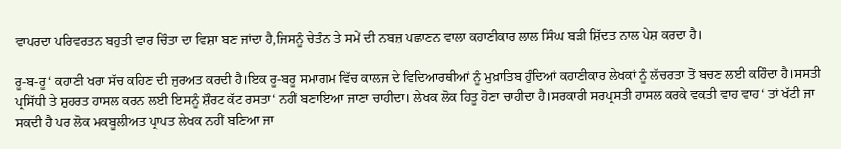ਵਾਪਰਦਾ ਪਰਿਵਰਤਨ ਬਹੁਤੀ ਵਾਰ ਚਿੰਤਾ ਦਾ ਵਿਸ਼ਾ ਬਣ ਜਾਂਦਾ ਹੈ,ਜਿਸਨੂੰ ਚੇਤੰਨ ਤੇ ਸਮੇਂ ਦੀ ਨਬਜ਼ ਪਛਾਣਨ ਵਾਲਾ ਕਹਾਣੀਕਾਰ ਲਾਲ ਸਿੰਘ ਬੜੀ ਸ਼ਿੱਦਤ ਨਾਲ ਪੇਸ਼ ਕਰਦਾ ਹੈ।

ਰੂ-ਬ-ਰੂ‘ ਕਹਾਣੀ ਖਰਾ ਸੱਚ ਕਹਿਣ ਦੀ ਜੁਰਅਤ ਕਰਦੀ ਹੈ।ਇਕ ਰੂ-ਬਰੂ ਸਮਾਗਮ ਵਿੱਚ ਕਾਲਜ ਦੇ ਵਿਦਿਆਰਥੀਆਂ ਨੂੰ ਮੁਖ਼ਾਤਿਬ ਹੁੰਦਿਆਂ ਕਹਾਣੀਕਾਰ ਲੇਖਕਾਂ ਨੂੰ ਲੱਚਰਤਾ ਤੋਂ ਬਚਣ ਲਈ ਕਹਿੰਦਾ ਹੈ।ਸਸਤੀ ਪ੍ਰਸਿੱਧੀ ਤੇ ਸ਼ੁਹਰਤ ਹਾਸਲ ਕਰਨ ਲਈ ਇਸਨੂੰ ਸ਼ੌਰਟ ਕੱਟ ਰਸਤਾ‘ ਨਹੀਂ ਬਣਾਇਆ ਜਾਣਾ ਚਾਹੀਦਾ। ਲੇਖਕ ਲੋਕ ਹਿਤੂ ਹੋਣਾ ਚਾਹੀਦਾ ਹੈ।ਸਰਕਾਰੀ ਸਰਪ੍ਰਸਤੀ ਹਾਸਲ ਕਰਕੇ ਵਕਤੀ ਵਾਹ ਵਾਹ‘ ਤਾਂ ਖੱਟੀ ਜਾ ਸਕਦੀ ਹੈ ਪਰ ਲੋਕ ਮਕਬੂਲੀਅਤ ਪ੍ਰਾਪਤ ਲੇਖਕ ਨਹੀਂ ਬਣਿਆ ਜਾ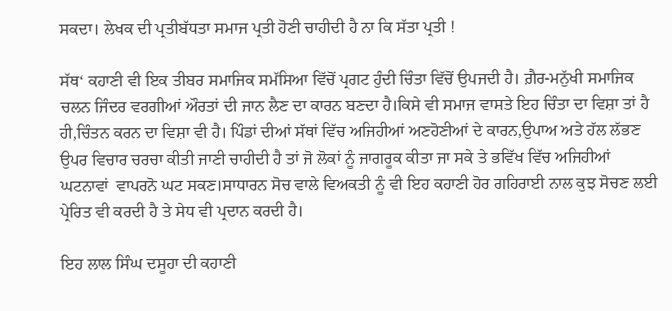ਸਕਦਾ। ਲੇਖਕ ਦੀ ਪ੍ਰਤੀਬੱਧਤਾ ਸਮਾਜ ਪ੍ਰਤੀ ਹੋਣੀ ਚਾਹੀਦੀ ਹੈ ਨਾ ਕਿ ਸੱਤਾ ਪ੍ਰਤੀ !

ਸੱਥ‘ ਕਹਾਣੀ ਵੀ ਇਕ ਤੀਬਰ ਸਮਾਜਿਕ ਸਮੱਸਿਆ ਵਿੱਚੋਂ ਪ੍ਰਗਟ ਹੁੰਦੀ ਚਿੰਤਾ ਵਿੱਚੋਂ ਉਪਜਦੀ ਹੈ। ਗ਼ੈਰ-ਮਨੁੱਖੀ ਸਮਾਜਿਕ ਚਲਨ ਜਿੰਦਰ ਵਰਗੀਆਂ ਔਰਤਾਂ ਦੀ ਜਾਨ ਲੈਣ ਦਾ ਕਾਰਨ ਬਣਦਾ ਹੈ।ਕਿਸੇ ਵੀ ਸਮਾਜ ਵਾਸਤੇ ਇਹ ਚਿੰਤਾ ਦਾ ਵਿਸ਼ਾ ਤਾਂ ਹੈ ਹੀ,ਚਿੰਤਨ ਕਰਨ ਦਾ ਵਿਸ਼ਾ ਵੀ ਹੈ। ਪਿੰਡਾਂ ਦੀਆਂ ਸੱਥਾਂ ਵਿੱਚ ਅਜਿਹੀਆਂ ਅਣਹੋਣੀਆਂ ਦੇ ਕਾਰਨ,ਉਪਾਅ ਅਤੇ ਹੱਲ ਲੱਭਣ ਉਪਰ ਵਿਚਾਰ ਚਰਚਾ ਕੀਤੀ ਜਾਣੀ ਚਾਹੀਦੀ ਹੈ ਤਾਂ ਜੋ ਲੋਕਾਂ ਨੂੰ ਜਾਗਰੂਕ ਕੀਤਾ ਜਾ ਸਕੇ ਤੇ ਭਵਿੱਖ ਵਿੱਚ ਅਜਿਹੀਆਂ ਘਟਨਾਵਾਂ  ਵਾਪਰਨੋ ਘਟ ਸਕਣ।ਸਾਧਾਰਨ ਸੋਚ ਵਾਲੇ ਵਿਅਕਤੀ ਨੂੰ ਵੀ ਇਹ ਕਹਾਣੀ ਹੋਰ ਗਹਿਰਾਈ ਨਾਲ ਕੁਝ ਸੋਚਣ ਲਈ ਪ੍ਰੇਰਿਤ ਵੀ ਕਰਦੀ ਹੈ ਤੇ ਸੇਧ ਵੀ ਪ੍ਰਦਾਨ ਕਰਦੀ ਹੈ।

ਇਹ ਲਾਲ ਸਿੰਘ ਦਸੂਹਾ ਦੀ ਕਹਾਣੀ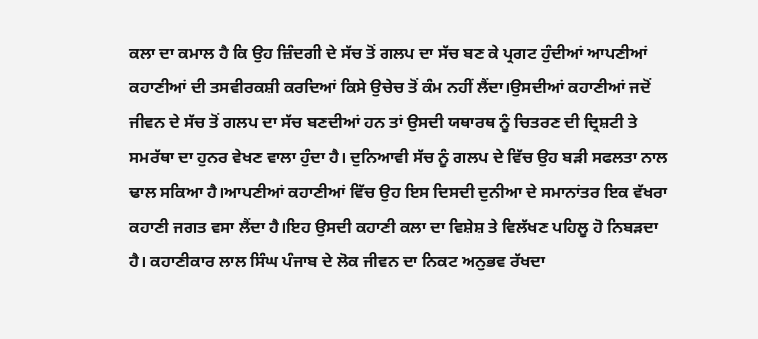ਕਲਾ ਦਾ ਕਮਾਲ ਹੈ ਕਿ ਉਹ ਜ਼ਿੰਦਗੀ ਦੇ ਸੱਚ ਤੋਂ ਗਲਪ ਦਾ ਸੱਚ ਬਣ ਕੇ ਪ੍ਰਗਟ ਹੁੰਦੀਆਂ ਆਪਣੀਆਂ ਕਹਾਣੀਆਂ ਦੀ ਤਸਵੀਰਕਸ਼ੀ ਕਰਦਿਆਂ ਕਿਸੇ ਉਚੇਚ ਤੋਂ ਕੰਮ ਨਹੀਂ ਲੈਂਦਾ।ਉਸਦੀਆਂ ਕਹਾਣੀਆਂ ਜਦੋਂ ਜੀਵਨ ਦੇ ਸੱਚ ਤੋਂ ਗਲਪ ਦਾ ਸੱਚ ਬਣਦੀਆਂ ਹਨ ਤਾਂ ਉਸਦੀ ਯਥਾਰਥ ਨੂੰ ਚਿਤਰਣ ਦੀ ਦ੍ਰਿਸ਼ਟੀ ਤੇ ਸਮਰੱਥਾ ਦਾ ਹੁਨਰ ਵੇਖਣ ਵਾਲਾ ਹੁੰਦਾ ਹੈ। ਦੁਨਿਆਵੀ ਸੱਚ ਨੂੰ ਗਲਪ ਦੇ ਵਿੱਚ ਉਹ ਬੜੀ ਸਫਲਤਾ ਨਾਲ ਢਾਲ ਸਕਿਆ ਹੈ।ਆਪਣੀਆਂ ਕਹਾਣੀਆਂ ਵਿੱਚ ਉਹ ਇਸ ਦਿਸਦੀ ਦੁਨੀਆ ਦੇ ਸਮਾਨਾਂਤਰ ਇਕ ਵੱਖਰਾ ਕਹਾਣੀ ਜਗਤ ਵਸਾ ਲੈਂਦਾ ਹੈ।ਇਹ ਉਸਦੀ ਕਹਾਣੀ ਕਲਾ ਦਾ ਵਿਸ਼ੇਸ਼ ਤੇ ਵਿਲੱਖਣ ਪਹਿਲੂ ਹੋ ਨਿਬੜਦਾ ਹੈ। ਕਹਾਣੀਕਾਰ ਲਾਲ ਸਿੰਘ ਪੰਜਾਬ ਦੇ ਲੋਕ ਜੀਵਨ ਦਾ ਨਿਕਟ ਅਨੁਭਵ ਰੱਖਦਾ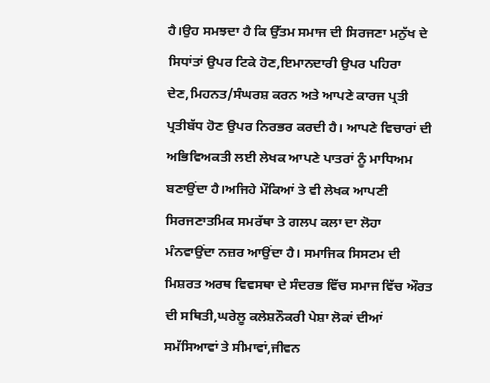ਹੈ।ਉਹ ਸਮਝਦਾ ਹੈ ਕਿ ਉੱਤਮ ਸਮਾਜ ਦੀ ਸਿਰਜਣਾ ਮਨੁੱਖ ਦੇ ਸਿਧਾਂਤਾਂ ਉਪਰ ਟਿਕੇ ਹੋਣ,ਇਮਾਨਦਾਰੀ ਉਪਰ ਪਹਿਰਾ ਦੇਣ,ਮਿਹਨਤ/ਸੰਘਰਸ਼ ਕਰਨ ਅਤੇ ਆਪਣੇ ਕਾਰਜ ਪ੍ਰਤੀ ਪ੍ਰਤੀਬੱਧ ਹੋਣ ਉਪਰ ਨਿਰਭਰ ਕਰਦੀ ਹੈ। ਆਪਣੇ ਵਿਚਾਰਾਂ ਦੀ ਅਭਿਵਿਅਕਤੀ ਲਈ ਲੇਖਕ ਆਪਣੇ ਪਾਤਰਾਂ ਨੂੰ ਮਾਧਿਅਮ ਬਣਾਉਂਦਾ ਹੈ।ਅਜਿਹੇ ਮੌਕਿਆਂ ਤੇ ਵੀ ਲੇਖਕ ਆਪਣੀ ਸਿਰਜਣਾਤਮਿਕ ਸਮਰੱਥਾ ਤੇ ਗਲਪ ਕਲਾ ਦਾ ਲੋਹਾ ਮੰਨਵਾਉਂਦਾ ਨਜ਼ਰ ਆਉਂਦਾ ਹੈ। ਸਮਾਜਿਕ ਸਿਸਟਮ ਦੀ ਮਿਸ਼ਰਤ ਅਰਥ ਵਿਵਸਥਾ ਦੇ ਸੰਦਰਭ ਵਿੱਚ ਸਮਾਜ ਵਿੱਚ ਔਰਤ ਦੀ ਸਥਿਤੀ,ਘਰੇਲੂ ਕਲੇਸ਼ਨੌਕਰੀ ਪੇਸ਼ਾ ਲੋਕਾਂ ਦੀਆਂ ਸਮੱਸਿਆਵਾਂ ਤੇ ਸੀਮਾਵਾਂ,ਜੀਵਨ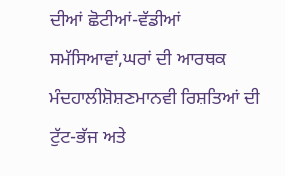ਦੀਆਂ ਛੋਟੀਆਂ-ਵੱਡੀਆਂ ਸਮੱਸਿਆਵਾਂ,ਘਰਾਂ ਦੀ ਆਰਥਕ ਮੰਦਹਾਲੀਸ਼ੋਸ਼ਣਮਾਨਵੀ ਰਿਸ਼ਤਿਆਂ ਦੀ ਟੁੱਟ-ਭੱਜ ਅਤੇ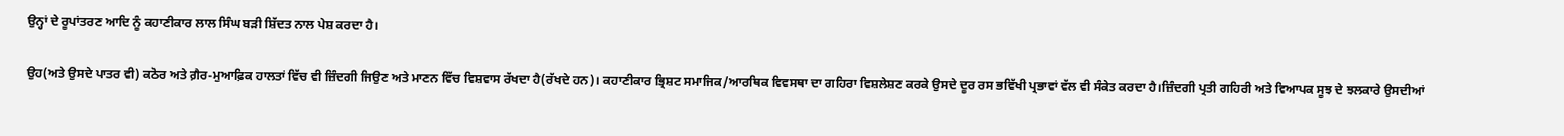ਉਨ੍ਹਾਂ ਦੇ ਰੂਪਾਂਤਰਣ ਆਦਿ ਨੂੰ ਕਹਾਣੀਕਾਰ ਲਾਲ ਸਿੰਘ ਬੜੀ ਸ਼ਿੱਦਤ ਨਾਲ ਪੇਸ਼ ਕਰਦਾ ਹੈ।

ਉਹ(ਅਤੇ ਉਸਦੇ ਪਾਤਰ ਵੀ) ਕਠੋਰ ਅਤੇ ਗ਼ੈਰ-ਮੁਆਫ਼ਿਕ ਹਾਲਤਾਂ ਵਿੱਚ ਵੀ ਜ਼ਿੰਦਗੀ ਜਿਉਣ ਅਤੇ ਮਾਣਨ ਵਿੱਚ ਵਿਸ਼ਵਾਸ ਰੱਖਦਾ ਹੈ(ਰੱਖਦੇ ਹਨ)। ਕਹਾਣੀਕਾਰ ਭ੍ਰਿਸ਼ਟ ਸਮਾਜਿਕ/ਆਰਥਿਕ ਵਿਵਸਥਾ ਦਾ ਗਹਿਰਾ ਵਿਸ਼ਲੇਸ਼ਣ ਕਰਕੇ ਉਸਦੇ ਦੂਰ ਰਸ ਭਵਿੱਖੀ ਪ੍ਰਭਾਵਾਂ ਵੱਲ ਵੀ ਸੰਕੇਤ ਕਰਦਾ ਹੈ।ਜ਼ਿੰਦਗੀ ਪ੍ਰਤੀ ਗਹਿਰੀ ਅਤੇ ਵਿਆਪਕ ਸੂਝ ਦੇ ਝਲਕਾਰੇ ਉਸਦੀਆਂ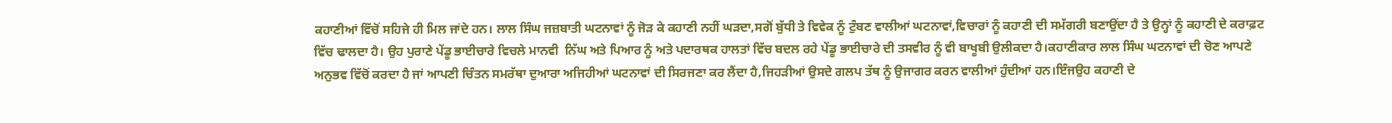ਕਹਾਣੀਆਂ ਵਿੱਚੋਂ ਸਹਿਜੇ ਹੀ ਮਿਲ ਜਾਂਦੇ ਹਨ। ਲਾਲ ਸਿੰਘ ਜਜ਼ਬਾਤੀ ਘਟਨਾਵਾਂ ਨੂੰ ਜੋੜ ਕੇ ਕਹਾਣੀ ਨਹੀਂ ਘੜਦਾ,ਸਗੋਂ ਬੁੱਧੀ ਤੇ ਵਿਵੇਕ ਨੂੰ ਟੁੰਬਣ ਵਾਲੀਆਂ ਘਟਨਾਵਾਂ,ਵਿਚਾਰਾਂ ਨੂੰ ਕਹਾਣੀ ਦੀ ਸਮੱਗਰੀ ਬਣਾਉਂਦਾ ਹੈ ਤੇ ਉਨ੍ਹਾਂ ਨੂੰ ਕਹਾਣੀ ਦੇ ਕਰਾਫ਼ਟ ਵਿੱਚ ਢਾਲਦਾ ਹੈ। ਉਹ ਪੁਰਾਣੇ ਪੇਂਡੂ ਭਾਈਚਾਰੇ ਵਿਚਲੇ ਮਾਨਵੀ  ਨਿੱਘ ਅਤੇ ਪਿਆਰ ਨੂੰ ਅਤੇ ਪਦਾਰਥਕ ਹਾਲਤਾਂ ਵਿੱਚ ਬਦਲ ਰਹੇ ਪੇਂਡੂ ਭਾਈਚਾਰੇ ਦੀ ਤਸਵੀਰ ਨੂੰ ਵੀ ਬਾਖੂਬੀ ਉਲੀਕਦਾ ਹੈ।ਕਹਾਣੀਕਾਰ ਲਾਲ ਸਿੰਘ ਘਟਨਾਵਾਂ ਦੀ ਚੋਣ ਆਪਣੇ ਅਨੁਭਵ ਵਿੱਚੋਂ ਕਰਦਾ ਹੈ ਜਾਂ ਆਪਣੀ ਚਿੰਤਨ ਸਮਰੱਥਾ ਦੁਆਰਾ ਅਜਿਹੀਆਂ ਘਟਨਾਵਾਂ ਦੀ ਸਿਰਜਣਾ ਕਰ ਲੈਂਦਾ ਹੈ,ਜਿਹੜੀਆਂ ਉਸਦੇ ਗਲਪ ਤੱਥ ਨੂੰ ਉਜਾਗਰ ਕਰਨ ਵਾਲੀਆਂ ਹੁੰਦੀਆਂ ਹਨ।ਇੰਜਉਹ ਕਹਾਣੀ ਦੇ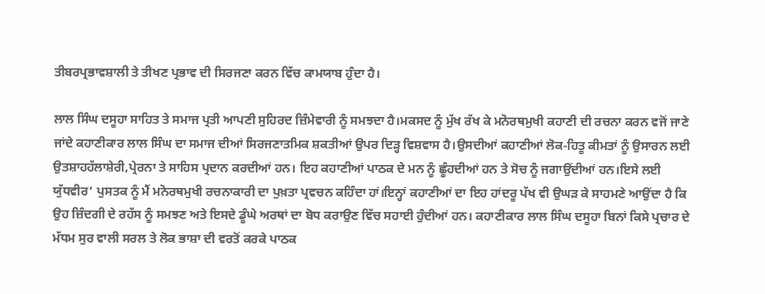ਤੀਬਰਪ੍ਰਭਾਵਸ਼ਾਲੀ ਤੇ ਤੀਖਣ ਪ੍ਰਭਾਵ ਦੀ ਸਿਰਜਣਾ ਕਰਨ ਵਿੱਚ ਕਾਮਯਾਬ ਹੁੰਦਾ ਹੈ।

ਲਾਲ ਸਿੰਘ ਦਸੂਹਾ ਸਾਹਿਤ ਤੇ ਸਮਾਜ ਪ੍ਰਤੀ ਆਪਣੀ ਸੁਹਿਰਦ ਜ਼ਿੰਮੇਵਾਰੀ ਨੂੰ ਸਮਝਦਾ ਹੈ।ਮਕਸਦ ਨੂੰ ਮੁੱਖ ਰੱਖ ਕੇ ਮਨੋਰਥਮੁਖੀ ਕਹਾਣੀ ਦੀ ਰਚਨਾ ਕਰਨ ਵਜੋਂ ਜਾਣੇ ਜਾਂਦੇ ਕਹਾਣੀਕਾਰ ਲਾਲ ਸਿੰਘ ਦਾ ਸਮਾਜ ਦੀਆਂ ਸਿਰਜਣਾਤਮਿਕ ਸ਼ਕਤੀਆਂ ਉਪਰ ਦਿੜ੍ਹ ਵਿਸ਼ਵਾਸ ਹੈ।ਉਸਦੀਆਂ ਕਹਾਣੀਆਂ ਲੋਕ-ਹਿਤੂ ਕੀਮਤਾਂ ਨੂੰ ਉਸਾਰਨ ਲਈ ਉਤਸ਼ਾਹਹੱਲਾਸ਼ੇਰੀ,ਪ੍ਰੇਰਨਾ ਤੇ ਸਾਹਿਸ ਪ੍ਰਦਾਨ ਕਰਦੀਆਂ ਹਨ। ਇਹ ਕਹਾਣੀਆਂ ਪਾਠਕ ਦੇ ਮਨ ਨੂੰ ਛੂੰਹਦੀਆਂ ਹਨ ਤੇ ਸੋਚ ਨੂੰ ਜਗਾਉਂਦੀਆਂ ਹਨ।ਇਸੇ ਲਈ ਯੁੱਧਵੀਰ‘ ਪੁਸਤਕ ਨੂੰ ਮੈਂ ਮਨੋਰਥਮੁਖੀ ਰਚਨਾਕਾਰੀ ਦਾ ਪੁਖ਼ਤਾ ਪ੍ਰਵਚਨ ਕਹਿੰਦਾ ਹਾਂ।ਇਨ੍ਹਾਂ ਕਹਾਣੀਆਂ ਦਾ ਇਹ ਹਾਂਦਰੂ ਪੱਖ ਵੀ ਉਘੜ ਕੇ ਸਾਹਮਣੇ ਆਉਂਦਾ ਹੈ ਕਿ ਉਹ ਜ਼ਿੰਦਗੀ ਦੇ ਰਹੱਸ ਨੂੰ ਸਮਝਣ ਅਤੇ ਇਸਦੇ ਡੂੰਘੇ ਅਰਥਾਂ ਦਾ ਬੋਧ ਕਰਾਉਣ ਵਿੱਚ ਸਹਾਈ ਹੁੰਦੀਆਂ ਹਨ। ਕਹਾਣੀਕਾਰ ਲਾਲ ਸਿੰਘ ਦਸੂਹਾ ਬਿਨਾਂ ਕਿਸੇ ਪ੍ਰਚਾਰ ਦੇ ਮੱਧਮ ਸੁਰ ਵਾਲੀ ਸਰਲ ਤੇ ਲੋਕ ਭਾਸ਼ਾ ਦੀ ਵਰਤੋਂ ਕਰਕੇ ਪਾਠਕ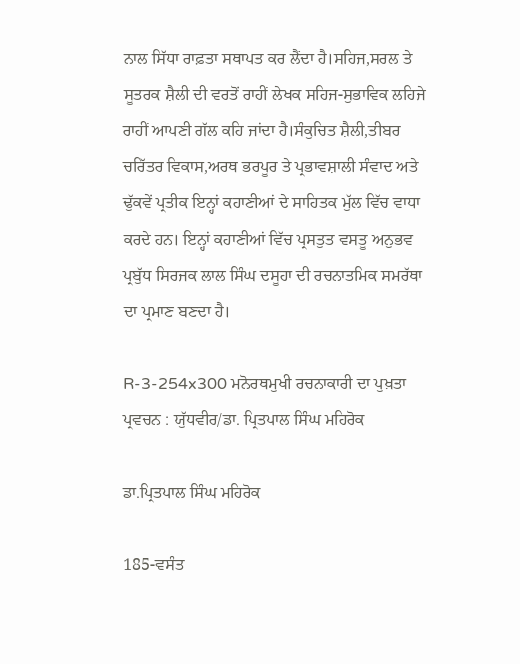ਨਾਲ ਸਿੱਧਾ ਰਾਫ਼ਤਾ ਸਥਾਪਤ ਕਰ ਲੈਂਦਾ ਹੈ।ਸਹਿਜ,ਸਰਲ ਤੇ ਸੂਤਰਕ ਸ਼ੈਲੀ ਦੀ ਵਰਤੋਂ ਰਾਹੀਂ ਲੇਖਕ ਸਹਿਜ-ਸੁਭਾਵਿਕ ਲਹਿਜੇ ਰਾਹੀਂ ਆਪਣੀ ਗੱਲ ਕਹਿ ਜਾਂਦਾ ਹੈ।ਸੰਕੁਚਿਤ ਸ਼ੈਲੀ,ਤੀਬਰ ਚਰਿੱਤਰ ਵਿਕਾਸ,ਅਰਥ ਭਰਪੂਰ ਤੇ ਪ੍ਰਭਾਵਸ਼ਾਲੀ ਸੰਵਾਦ ਅਤੇ ਢੁੱਕਵੇਂ ਪ੍ਰਤੀਕ ਇਨ੍ਹਾਂ ਕਹਾਣੀਆਂ ਦੇ ਸਾਹਿਤਕ ਮੁੱਲ ਵਿੱਚ ਵਾਧਾ ਕਰਦੇ ਹਨ। ਇਨ੍ਹਾਂ ਕਹਾਣੀਆਂ ਵਿੱਚ ਪ੍ਰਸਤੁਤ ਵਸਤੂ ਅਨੁਭਵ ਪ੍ਰਬੁੱਧ ਸਿਰਜਕ ਲਾਲ ਸਿੰਘ ਦਸੂਹਾ ਦੀ ਰਚਨਾਤਮਿਕ ਸਮਰੱਥਾ ਦਾ ਪ੍ਰਮਾਣ ਬਣਦਾ ਹੈ।

R-3-254x300 ਮਨੋਰਥਮੁਖੀ ਰਚਨਾਕਾਰੀ ਦਾ ਪੁਖ਼ਤਾ ਪ੍ਰਵਚਨ : ਯੁੱਧਵੀਰ/ਡਾ. ਪ੍ਰਿਤਪਾਲ ਸਿੰਘ ਮਹਿਰੋਕ

ਡਾ.ਪ੍ਰਿਤਪਾਲ ਸਿੰਘ ਮਹਿਰੋਕ

185-ਵਸੰਤ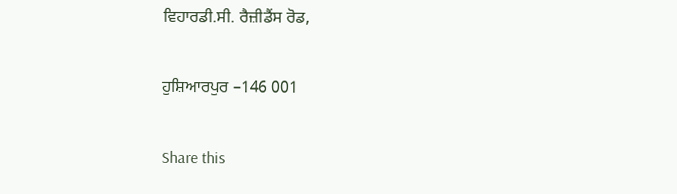ਵਿਹਾਰਡੀ.ਸੀ. ਰੈਜ਼ੀਡੈਂਸ ਰੋਡ,

ਹੁਸ਼ਿਆਰਪੁਰ –146 001

Share this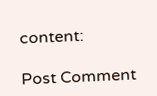content:

Post Comment